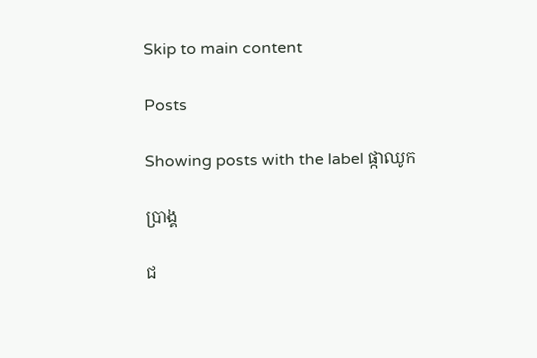Skip to main content

Posts

Showing posts with the label ផ្កាឈូក

ប្រាង្គ

ជ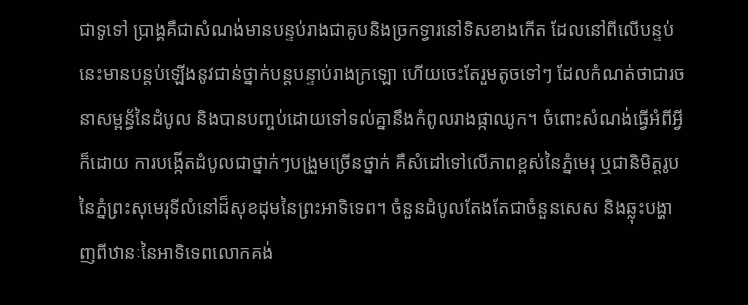ជាទូទៅ ប្រាង្គគឺជាសំណង់មានបន្ទប់រាងជាគូបនិងច្រកទ្វារនៅទិសខាងកើត ដែលនៅពីលើបន្ទប់នេះមានបន្តប់ឡើងនូវជាន់ថ្នាក់បន្តបន្ទាប់រាងក្រឡោ ហើយចេះតែរួមតូចទៅៗ ដែលកំណត់ថាជារចនាសម្ពន័្ធនៃដំបូល និងបានបញ្ចប់ដោយទៅទល់គ្នានឹងកំពូលរាងផ្កាឈូក។ ចំពោះសំណង់ធ្វើអំពីអ្វីក៏ដោយ ការបង្កើតដំបូលជាថ្នាក់ៗបង្រួមច្រើនថ្នាក់ គឺសំដៅទៅលើភាពខ្ពស់នៃភ្នំមេរុ ឬជានិមិត្តរូបនៃភ្នំព្រះសុមេរុទីលំនៅដ៏សុខដុមនៃព្រះអាទិទេព។ ចំនួនដំបូលតែងតែជាចំនួនសេស និងឆ្លុះបង្ហាញពីឋានៈនៃអាទិទេពលោកគង់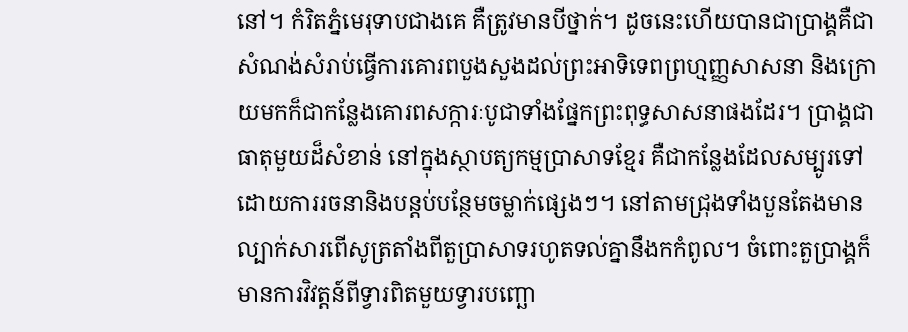នៅ។ កំរិតភ្នំមេរុទាបជាងគេ គឺត្រូវមានបីថ្នាក់។ ដូចនេះហើយបានជាប្រាង្គគឺជាសំណង់សំរាប់ធ្វើការគោរពបួងសួងដល់ព្រះអាទិទេពព្រហ្មញ្ញសាសនា និងក្រោយមកក៏ជាកន្លែងគោរពសក្ការៈបូជាទាំងផ្នែកព្រះពុទ្ធសាសនាផងដែរ។ ប្រាង្គជាធាតុមួយដ៏សំខាន់ នៅក្នុងស្ថាបត្យកម្មប្រាសាទខ្មែរ គឺជាកន្លែងដែលសម្បូរទៅដោយការរចនានិងបន្តប់បន្ថែមចម្លាក់ផ្សេងៗ។ នៅតាមជ្រុងទាំងបួនតែងមានល្បាក់សារពើសូត្រតាំងពីតួប្រាសាទរហូតទល់គ្នានឹងកកំពូល។ ចំពោះតួប្រាង្គក៏មានការវិវត្តន៍ពីទ្វារពិតមួយទ្វារបញ្ឆោ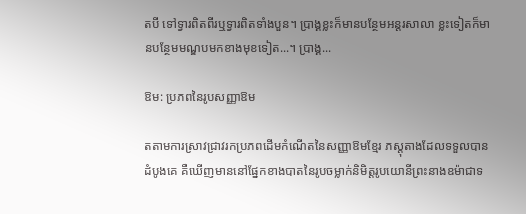តបី ទៅទ្វារពិតពីរឬទ្វារពិតទាំងបួន។ ប្រាង្គខ្លះក៏មានបន្ថែមអន្តរសាលា ខ្លះទៀតក៏មានបន្ថែមមណ្ឌបមកខាងមុខទៀត...។ ប្រាង្គ...

ឱម: ប្រភពនៃរូបសញ្ញាឱម

តតាមការស្រាវជ្រាវរកប្រភពដើមកំណើតនៃសញ្ញាឱមខ្មែរ ភស្ដុតាងដែលទទួលបានដំបូងគេ គឺឃើញមាននៅផ្នែកខាងបាតនៃរូបចម្លាក់និមិត្តរូបយោនីព្រះនាងឧម៉ាជាទ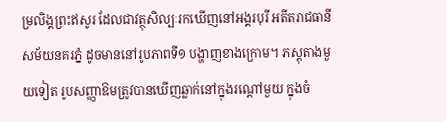ម្រលិង្គព្រះឥសូរ ដែលជាវត្ថុសិល្បៈរកឃើញនៅអង្គរបុរី អតីតរាជធានីសម័យនគរភ្នំ ដូចមាននៅរូបភាពទី១ បង្ហាញខាងក្រោម។ ភស្ដុតាងមួយទៀត រូបសញ្ញាឱមត្រូវបានឃើញឆ្លាក់នៅក្នុងរណ្ដៅមួយ ក្នុងចំ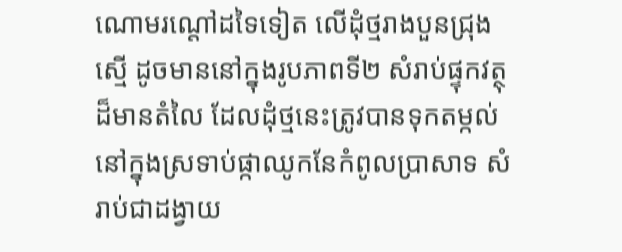ណោមរណ្តៅដទៃទៀត លើដុំថ្មរាងបួនជ្រុងស្មើ ដូចមាននៅក្នុងរូបភាពទី២ សំរាប់ផ្ទុកវត្ថុដ៏មានតំលៃ ដែលដុំថ្មនេះត្រូវបានទុកតម្កល់នៅក្នុងស្រទាប់ផ្កាឈូកនែកំពូលប្រាសាទ សំរាប់ជាដង្វាយ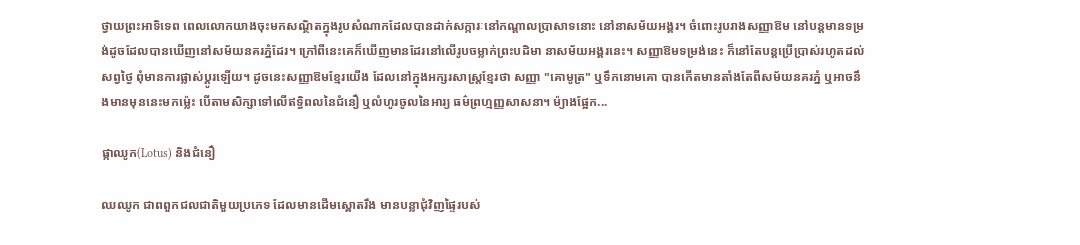ថ្វាយព្រះអាទិទេព ពេលលោកយាងចុះមកសណ្ថិតក្នុងរូបសំណាកដែលបានដាក់សក្ការៈនៅកណ្ដាលប្រាសាទនោះ នៅនាសម័យអង្គរ។ ចំពោះរូបរាងសញ្ញាឱម នៅបន្ដមានទម្រង់ដូចដែលបានឃើញនៅសម័យនគរភ្នំដែរ។ ក្រៅពីនេះគេក៏ឃើញមានដែរនៅលើរូបចម្លាក់ព្រះបដិមា នាសម័យអង្គរនេះ។ សញ្ញាឱមទម្រង់នេះ ក៏នៅតែបន្ដប្រើប្រាស់រហូតដល់សព្វថ្ងៃ ពុំមានការផ្លាស់ប្ដូរឡើយ។ ដូចនេះសញ្ញាឱមខ្មែរយើង ដែលនៅក្នុងអក្សរសាស្ដ្រខ្មែរថា សញ្ញា "គោមូត្រ" ឬទឹកនោមគោ បានកើតមានតាំងតែពីសម័យនគរភ្នំ ឬអាចនឹងមានមុននេះមកម៉្លេះ បើតាមសិក្សាទៅលើឥទ្ធិពលនៃជំនឿ ឬលំហូរចូលនៃអារ្យ ធម៌ព្រហ្មញ្ញសាសនា។ ម៉្យាងផ្អែក...

ផ្កាឈូក(Lotus) និងជំនឿ

ឈឈូក ជាពពួកជលជាតិមួយប្រភេទ ដែលមានដើមស្ពោតរឹង មានបន្លាជុំវិញផ្ទៃរបស់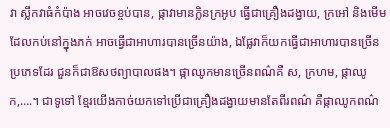វា ស្លឹកវាធំកំប៉ាង អាចវេចខ្ចប់បាន, ផ្កាវាមានក្លិនក្រអូប ធ្វើជាគ្រឿងដង្វាយ, ក្រអៅ និងមើមដែលកប់នៅក្នុងភក់ អាចធ្វើជាអាហារបានច្រើនយ៉ាង, ឯផ្លែវាក៏យកធ្វើជាអាហារបានច្រើនប្រភេទដែរ ជួនក៏ជាឱសថព្យាបាលផង។ ផ្កាឈូកមានច្រើនពណ៌គឺ ស, ក្រហម, ផ្កាឈូក,….។ ជាទូទៅ ខ្មែរយើងកាច់យកទៅប្រើជាគ្រឿងដង្វាយមានតែពីរពណ៌ គឺផ្កាឈូកពណ៌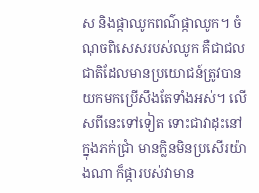ស និងផ្កាឈូកពណ៌ផ្កាឈូក។ ចំណុចពិសេសរបស់ឈូក គឺជាជលជាតិដែលមានប្រយោជន៍ត្រូវបានយកមកប្រើសឹងតែទាំងអស់។ លើសពីនេះទៅទៀត ទោះជាវាដុះនៅក្នុងភក់ជ្រាំ មានក្លិនមិនប្រសើរយ៉ាងណា ក៏ផ្ការបស់វាមាន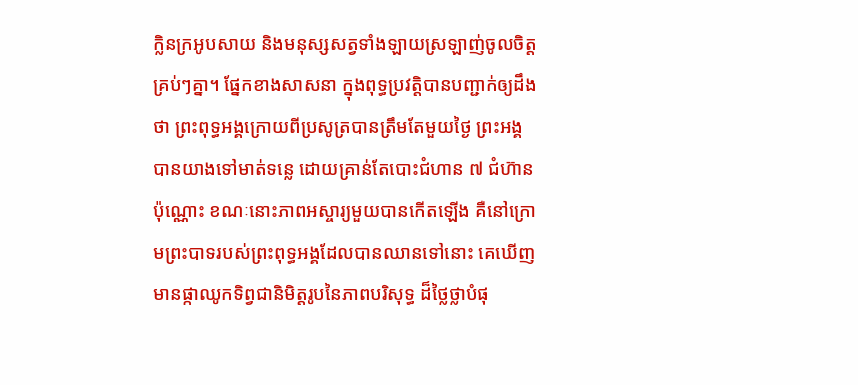ក្លិនក្រអូបសាយ និងមនុស្សសត្វទាំងឡាយស្រឡាញ់ចូលចិត្តគ្រប់ៗគ្នា។ ផ្នែកខាងសាសនា ក្នុងពុទ្ធប្រវត្ដិបានបញ្ជាក់ឲ្យដឹងថា ព្រះពុទ្ធអង្គក្រោយពីប្រសូត្របានត្រឹមតែមួយថ្ងៃ ព្រះអង្គបានយាងទៅមាត់ទន្លេ ដោយគ្រាន់តែបោះជំហាន ៧ ជំហ៊ានប៉ុណ្ណោះ ខណៈនោះភាពអស្ចារ្យមួយបានកើតឡើង គឺនៅក្រោមព្រះបាទរបស់ព្រះពុទ្ធអង្គដែលបានឈានទៅនោះ គេឃើញមានផ្កាឈូកទិព្វជានិមិត្ដរូបនៃភាពបរិសុទ្ធ ដ៏ថ្លៃថ្លាបំផុ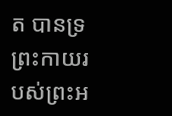ត បានទ្រព្រះកាយរបស់ព្រះអ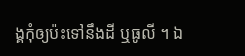ង្គកុំឲ្យប៉ះទៅនឹងដី ឬធូលី ។ ឯ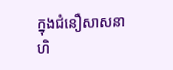ក្នុងជំនឿសាសនាហិ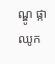ណ្ឌូ ផ្កាឈូក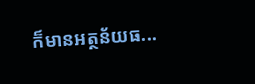ក៏មានអត្ថន័យធ...